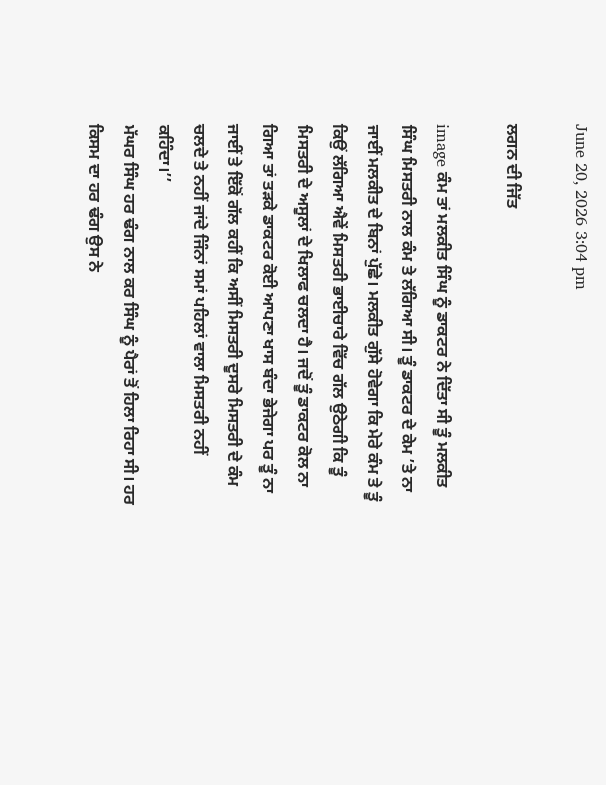June 20, 2026 3:04 pm

ਲਗਨ ਦੀ ਜਿੱਤ

image ਕੰਮ ਤਾਂ ਮਲਕੀਤ ਸਿੰਘ ਨੂੰ ਡਾਕਟਰ ਨੇ ਦਿੱਤਾ ਸੀ ਤੂੰ ਮਲਕੀਤ ਸਿੰਘ ਮਿਸਤਰੀ ਨਾਲ ਕੰਮ ਤੇ ਲੱਗਿਆ ਸੀ। ਤੂੰ ਡਾਕਟਰ ਦੇ ਕੇਮ ’ਤੇ ਨਾ ਜਾਈਂ ਮਲਕੀਤ ਦੇ ਬਿਨਾਂ ਪੁੱਛੇ। ਮਲਕੀਤ ਗੁੱਸੇ ਹੋਵੇਗਾ ਕਿ ਮੇਰੇ ਕੰਮ ਤੇ ਤੂੰ ਕਿਉਂ ਲੱਗਿਆ ਐਵੇਂ ਮਿਸਤਰੀ ਭਾਈਚਾਰੇ ਵਿੱਚ ਗੱਲ ਉਠੇਗੀ ਕਿ ਤੂੰ ਮਿਸਤਰੀ ਦੇ ਅਸੂਲਾਂ ਦੇ ਖਿਲਾਫ ਚਲਦਾ ਹੈ। ਜਦੋਂ ਤੂੰ ਡਾਕਟਰ ਕੋਲ ਨਾ ਗਿਆ ਤਾਂ ਤੜਕੇ ਡਾਕਟਰ ਕੋਈ ਆਪਣਾ ਖਾਸ ਬੰਦਾ ਭੇਜੇਗਾ ਪਰ ਤੂੰ ਨਾ ਜਾਈਂ ਤੇ ਇੱਕੋਂ ਗੱਲ ਕਹੀਂ ਕਿ ਅਸੀਂ ਮਿਸਤਰੀ ਦੂਸਰੇ ਮਿਸਤਰੀ ਦੇ ਕੰਮ ਚਲਦੇ ਤੇ ਨਹੀਂ ਜਾਂਦੇ ਜਿੰਨਾਂ ਸਮਾਂ ਪਹਿਲਾਂ ਵਾਲਾ ਮਿਸਤਰੀ ਨਹੀਂ ਕਹਿੰਦਾ।’’
ਮੱਘਰ ਸਿੰਘ ਹਰ ਢੰਗ ਨਾਲ ਕਰ ਸਿੰਘ ਨੂੰ ਪੈਰਾਂ ਤੋਂ ਹਿਲਾ ਰਿਹਾ ਸੀ। ਹਰ ਕਿਸਮ ਦਾ ਹਰ ਢੰਗ ਉਸ ਨੇ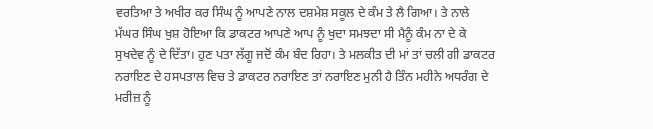ਵਰਤਿਆ ਤੇ ਅਖੀਰ ਕਰ ਸਿੰਘ ਨੂੰ ਆਪਣੇ ਨਾਲ ਦਸ਼ਮੇਸ਼ ਸਕੂਲ ਦੇ ਕੰਮ ਤੇ ਲੈ ਗਿਆ। ਤੇ ਨਾਲੇ ਮੱਘਰ ਸਿੰਘ ਖੁਸ਼ ਹੋਇਆ ਕਿ ਡਾਕਟਰ ਆਪਣੇ ਆਪ ਨੂੰ ਖੁਦਾ ਸਮਝਦਾ ਸੀ ਮੈਨੂੰ ਕੰਮ ਨਾ ਦੇ ਕੇ ਸੁਖਦੇਵ ਨੂੰ ਦੇ ਦਿੱਤਾ। ਹੁਣ ਪਤਾ ਲੱਗੂ ਜਦੋਂ ਕੰਮ ਬੰਦ ਰਿਹਾ। ਤੇ ਮਲਕੀਤ ਦੀ ਮਾਂ ਤਾਂ ਚਲੀ ਗੀ ਡਾਕਟਰ ਨਰਾਇਣ ਦੇ ਹਸਪਤਾਲ ਵਿਚ ਤੇ ਡਾਕਟਰ ਨਰਾਇਣ ਤਾਂ ਨਰਾਇਣ ਮੁਨੀ ਹੈ ਤਿੰਨ ਮਹੀਨੇ ਅਧਰੰਗ ਦੇ ਮਰੀਜ਼ ਨੂੰ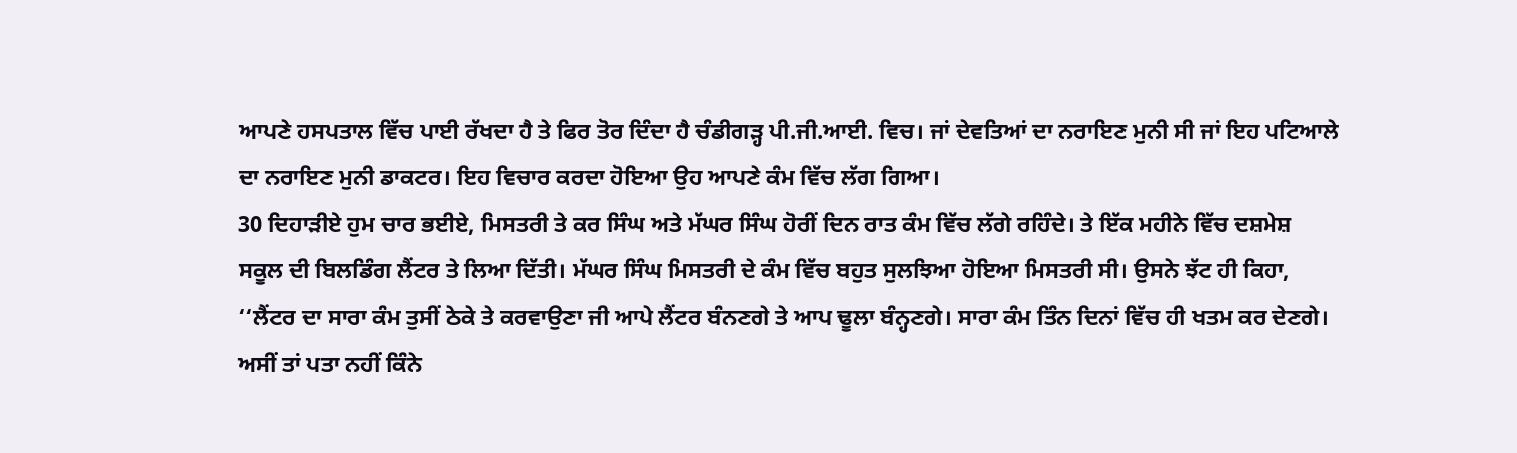ਆਪਣੇ ਹਸਪਤਾਲ ਵਿੱਚ ਪਾਈ ਰੱਖਦਾ ਹੈ ਤੇ ਫਿਰ ਤੋਰ ਦਿੰਦਾ ਹੈ ਚੰਡੀਗੜ੍ਹ ਪੀ.ਜੀ.ਆਈ. ਵਿਚ। ਜਾਂ ਦੇਵਤਿਆਂ ਦਾ ਨਰਾਇਣ ਮੁਨੀ ਸੀ ਜਾਂ ਇਹ ਪਟਿਆਲੇ ਦਾ ਨਰਾਇਣ ਮੁਨੀ ਡਾਕਟਰ। ਇਹ ਵਿਚਾਰ ਕਰਦਾ ਹੋਇਆ ਉਹ ਆਪਣੇ ਕੰਮ ਵਿੱਚ ਲੱਗ ਗਿਆ।
30 ਦਿਹਾੜੀਏ ਹੁਮ ਚਾਰ ਭਈਏ, ਮਿਸਤਰੀ ਤੇ ਕਰ ਸਿੰਘ ਅਤੇ ਮੱਘਰ ਸਿੰਘ ਹੋਰੀਂ ਦਿਨ ਰਾਤ ਕੰਮ ਵਿੱਚ ਲੱਗੇ ਰਹਿੰਦੇ। ਤੇ ਇੱਕ ਮਹੀਨੇ ਵਿੱਚ ਦਸ਼ਮੇਸ਼ ਸਕੂਲ ਦੀ ਬਿਲਡਿੰਗ ਲੈਂਟਰ ਤੇ ਲਿਆ ਦਿੱਤੀ। ਮੱਘਰ ਸਿੰਘ ਮਿਸਤਰੀ ਦੇ ਕੰਮ ਵਿੱਚ ਬਹੁਤ ਸੁਲਝਿਆ ਹੋਇਆ ਮਿਸਤਰੀ ਸੀ। ਉਸਨੇ ਝੱਟ ਹੀ ਕਿਹਾ, ‘‘ਲੈਂਟਰ ਦਾ ਸਾਰਾ ਕੰਮ ਤੁਸੀਂ ਠੇਕੇ ਤੇ ਕਰਵਾਉਣਾ ਜੀ ਆਪੇ ਲੈਂਟਰ ਬੰਨਣਗੇ ਤੇ ਆਪ ਢੂਲਾ ਬੰਨ੍ਹਣਗੇ। ਸਾਰਾ ਕੰਮ ਤਿੰਨ ਦਿਨਾਂ ਵਿੱਚ ਹੀ ਖਤਮ ਕਰ ਦੇਣਗੇ। ਅਸੀਂ ਤਾਂ ਪਤਾ ਨਹੀਂ ਕਿੰਨੇ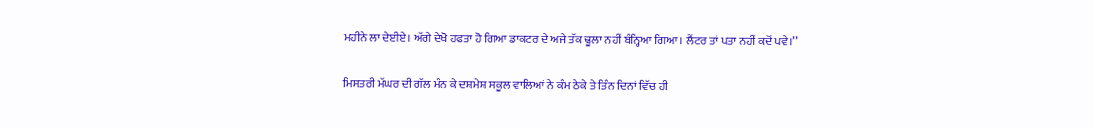ਮਹੀਨੇ ਲਾ ਦੇਈਏ। ਅੱਗੇ ਦੇਖੋ ਹਫਤਾ ਹੋ ਗਿਆ ਡਾਕਟਰ ਦੇ ਅਜੇ ਤੱਕ ਢੂਲਾ ਨਹੀਂ ਬੰਨ੍ਹਿਆ ਗਿਆ। ਲੈਂਟਰ ਤਾਂ ਪਤਾ ਨਹੀਂ ਕਦੋਂ ਪਵੇ।’’

ਮਿਸਤਰੀ ਮੱਘਰ ਦੀ ਗੱਲ ਮੰਨ ਕੇ ਦਸ਼ਮੇਸ਼ ਸਕੂਲ ਵਾਲਿਆਂ ਨੇ ਕੰਮ ਠੇਕੇ ਤੇ ਤਿੰਨ ਦਿਨਾਂ ਵਿੱਚ ਹੀ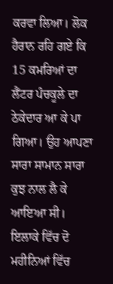ਕਰਵਾ ਲਿਆ। ਲੋਕ ਹੈਰਾਨ ਰਹਿ ਗਏ ਕਿ 15 ਕਮਰਿਆਂ ਦਾ ਲੈਂਟਰ ਪੰਚਕੂਲੇ ਦਾ ਠੇਕੇਦਾਰ ਆ ਕੇ ਪਾ ਗਿਆ। ਉਹ ਆਪਣਾ ਸਾਰਾ ਸਾਮਾਨ ਸਾਰਾ ਕੁਝ ਨਾਲ ਲੈ ਕੇ ਆਇਆ ਸੀ।
ਇਲਾਕੇ ਵਿੱਚ ਦੋ ਮਹੀਨਿਆਂ ਵਿੱਚ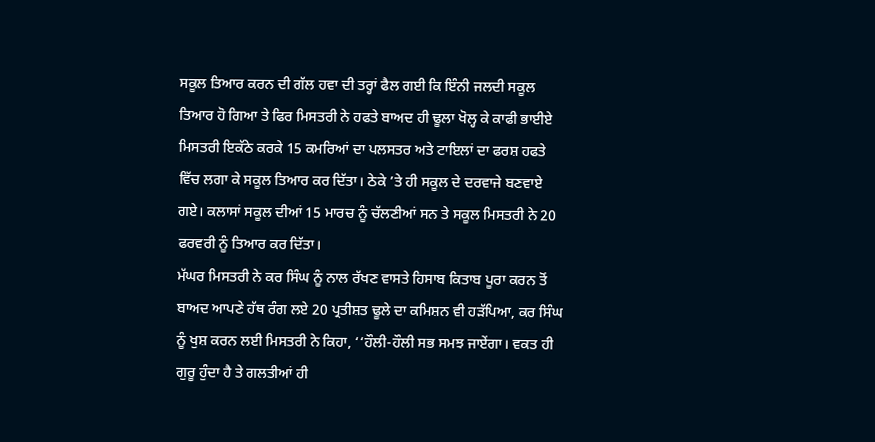ਸਕੂਲ ਤਿਆਰ ਕਰਨ ਦੀ ਗੱਲ ਹਵਾ ਦੀ ਤਰ੍ਹਾਂ ਫੈਲ ਗਈ ਕਿ ਇੰਨੀ ਜਲਦੀ ਸਕੂਲ ਤਿਆਰ ਹੋ ਗਿਆ ਤੇ ਫਿਰ ਮਿਸਤਰੀ ਨੇ ਹਫਤੇ ਬਾਅਦ ਹੀ ਢੂਲਾ ਖੋਲ੍ਹ ਕੇ ਕਾਫੀ ਭਾਈਏ ਮਿਸਤਰੀ ਇਕੱਠੇ ਕਰਕੇ 15 ਕਮਰਿਆਂ ਦਾ ਪਲਸਤਰ ਅਤੇ ਟਾਇਲਾਂ ਦਾ ਫਰਸ਼ ਹਫਤੇ ਵਿੱਚ ਲਗਾ ਕੇ ਸਕੂਲ ਤਿਆਰ ਕਰ ਦਿੱਤਾ। ਠੇਕੇ ’ਤੇ ਹੀ ਸਕੂਲ ਦੇ ਦਰਵਾਜੇ ਬਣਵਾਏ ਗਏ। ਕਲਾਸਾਂ ਸਕੂਲ ਦੀਆਂ 15 ਮਾਰਚ ਨੂੰ ਚੱਲਣੀਆਂ ਸਨ ਤੇ ਸਕੂਲ ਮਿਸਤਰੀ ਨੇ 20 ਫਰਵਰੀ ਨੂੰ ਤਿਆਰ ਕਰ ਦਿੱਤਾ।
ਮੱਘਰ ਮਿਸਤਰੀ ਨੇ ਕਰ ਸਿੰਘ ਨੂੰ ਨਾਲ ਰੱਖਣ ਵਾਸਤੇ ਹਿਸਾਬ ਕਿਤਾਬ ਪੂਰਾ ਕਰਨ ਤੋਂ ਬਾਅਦ ਆਪਣੇ ਹੱਥ ਰੰਗ ਲਏ 20 ਪ੍ਰਤੀਸ਼ਤ ਢੂਲੇ ਦਾ ਕਮਿਸ਼ਨ ਵੀ ਹੜੱਪਿਆ, ਕਰ ਸਿੰਘ ਨੂੰ ਖੁਸ਼ ਕਰਨ ਲਈ ਮਿਸਤਰੀ ਨੇ ਕਿਹਾ, ‘‘ਹੌਲੀ-ਹੌਲੀ ਸਭ ਸਮਝ ਜਾਏਂਗਾ। ਵਕਤ ਹੀ ਗੁਰੂ ਹੁੰਦਾ ਹੈ ਤੇ ਗਲਤੀਆਂ ਹੀ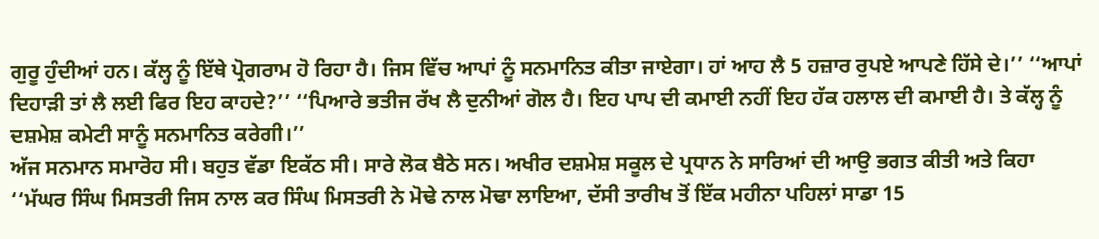ਗੁਰੂ ਹੁੰਦੀਆਂ ਹਨ। ਕੱਲ੍ਹ ਨੂੰ ਇੱਥੇ ਪ੍ਰੋਗਰਾਮ ਹੋ ਰਿਹਾ ਹੈ। ਜਿਸ ਵਿੱਚ ਆਪਾਂ ਨੂੰ ਸਨਮਾਨਿਤ ਕੀਤਾ ਜਾਏਗਾ। ਹਾਂ ਆਹ ਲੈ 5 ਹਜ਼ਾਰ ਰੁਪਏ ਆਪਣੇ ਹਿੱਸੇ ਦੇ।’’ ‘‘ਆਪਾਂ ਦਿਹਾੜੀ ਤਾਂ ਲੈ ਲਈ ਫਿਰ ਇਹ ਕਾਹਦੇ?’’ ‘‘ਪਿਆਰੇ ਭਤੀਜ ਰੱਖ ਲੈ ਦੁਨੀਆਂ ਗੋਲ ਹੈ। ਇਹ ਪਾਪ ਦੀ ਕਮਾਈ ਨਹੀਂ ਇਹ ਹੱਕ ਹਲਾਲ ਦੀ ਕਮਾਈ ਹੈ। ਤੇ ਕੱਲ੍ਹ ਨੂੰ ਦਸ਼ਮੇਸ਼ ਕਮੇਟੀ ਸਾਨੂੰ ਸਨਮਾਨਿਤ ਕਰੇਗੀ।’’
ਅੱਜ ਸਨਮਾਨ ਸਮਾਰੋਹ ਸੀ। ਬਹੁਤ ਵੱਡਾ ਇਕੱਠ ਸੀ। ਸਾਰੇ ਲੋਕ ਬੈਠੇ ਸਨ। ਅਖੀਰ ਦਸ਼ਮੇਸ਼ ਸਕੂਲ ਦੇ ਪ੍ਰਧਾਨ ਨੇ ਸਾਰਿਆਂ ਦੀ ਆਉ ਭਗਤ ਕੀਤੀ ਅਤੇ ਕਿਹਾ ‘‘ਮੱਘਰ ਸਿੰਘ ਮਿਸਤਰੀ ਜਿਸ ਨਾਲ ਕਰ ਸਿੰਘ ਮਿਸਤਰੀ ਨੇ ਮੋਢੇ ਨਾਲ ਮੋਢਾ ਲਾਇਆ, ਦੱਸੀ ਤਾਰੀਖ ਤੋਂ ਇੱਕ ਮਹੀਨਾ ਪਹਿਲਾਂ ਸਾਡਾ 15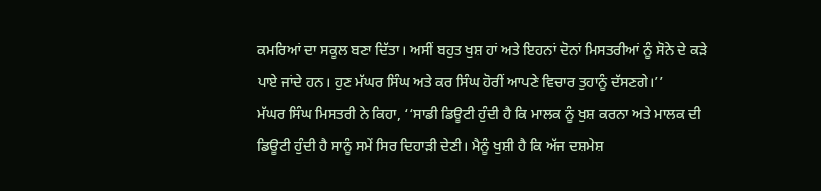ਕਮਰਿਆਂ ਦਾ ਸਕੂਲ ਬਣਾ ਦਿੱਤਾ। ਅਸੀਂ ਬਹੁਤ ਖੁਸ਼ ਹਾਂ ਅਤੇ ਇਹਨਾਂ ਦੋਨਾਂ ਮਿਸਤਰੀਆਂ ਨੂੰ ਸੋਨੇ ਦੇ ਕੜੇ ਪਾਏ ਜਾਂਦੇ ਹਨ। ਹੁਣ ਮੱਘਰ ਸਿੰਘ ਅਤੇ ਕਰ ਸਿੰਘ ਹੋਰੀਂ ਆਪਣੇ ਵਿਚਾਰ ਤੁਹਾਨੂੰ ਦੱਸਣਗੇ।’’
ਮੱਘਰ ਸਿੰਘ ਮਿਸਤਰੀ ਨੇ ਕਿਹਾ, ‘‘ਸਾਡੀ ਡਿਊਟੀ ਹੁੰਦੀ ਹੈ ਕਿ ਮਾਲਕ ਨੂੰ ਖੁਸ਼ ਕਰਨਾ ਅਤੇ ਮਾਲਕ ਦੀ ਡਿਊਟੀ ਹੁੰਦੀ ਹੈ ਸਾਨੂੰ ਸਮੇਂ ਸਿਰ ਦਿਹਾੜੀ ਦੇਣੀ। ਮੈਨੂੰ ਖੁਸ਼ੀ ਹੈ ਕਿ ਅੱਜ ਦਸ਼ਮੇਸ਼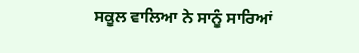ਸਕੂਲ ਵਾਲਿਆ ਨੇ ਸਾਨੂੰ ਸਾਰਿਆਂ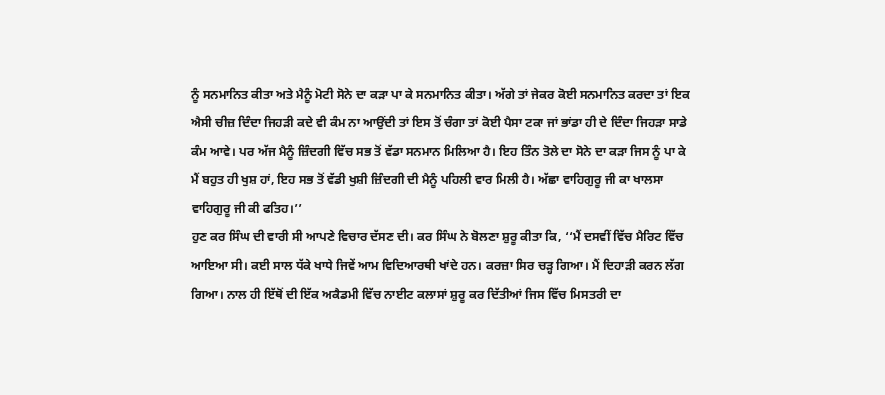ਨੂੰ ਸਨਮਾਨਿਤ ਕੀਤਾ ਅਤੇ ਮੈਨੂੰ ਮੋਟੀ ਸੋਨੇ ਦਾ ਕੜਾ ਪਾ ਕੇ ਸਨਮਾਨਿਤ ਕੀਤਾ। ਅੱਗੇ ਤਾਂ ਜੇਕਰ ਕੋਈ ਸਨਮਾਨਿਤ ਕਰਦਾ ਤਾਂ ਇਕ ਐਸੀ ਚੀਜ਼ ਦਿੰਦਾ ਜਿਹੜੀ ਕਦੇ ਵੀ ਕੰਮ ਨਾ ਆਉਂਦੀ ਤਾਂ ਇਸ ਤੋਂ ਚੰਗਾ ਤਾਂ ਕੋਈ ਪੈਸਾ ਟਕਾ ਜਾਂ ਭਾਂਡਾ ਹੀ ਦੇ ਦਿੰਦਾ ਜਿਹੜਾ ਸਾਡੇ ਕੰਮ ਆਵੇ। ਪਰ ਅੱਜ ਮੈਨੂੰ ਜ਼ਿੰਦਗੀ ਵਿੱਚ ਸਭ ਤੋਂ ਵੱਡਾ ਸਨਮਾਨ ਮਿਲਿਆ ਹੈ। ਇਹ ਤਿੰਨ ਤੋਲੇ ਦਾ ਸੋਨੇ ਦਾ ਕੜਾ ਜਿਸ ਨੂੰ ਪਾ ਕੇ ਮੈਂ ਬਹੁਤ ਹੀ ਖੁਸ਼ ਹਾਂ, ਇਹ ਸਭ ਤੋਂ ਵੱਡੀ ਖੁਸ਼ੀ ਜ਼ਿੰਦਗੀ ਦੀ ਮੈਨੂੰ ਪਹਿਲੀ ਵਾਰ ਮਿਲੀ ਹੈ। ਅੱਛਾ ਵਾਹਿਗੁਰੂ ਜੀ ਕਾ ਖਾਲਸਾ ਵਾਹਿਗੁਰੂ ਜੀ ਕੀ ਫਤਿਹ।’’
ਹੁਣ ਕਰ ਸਿੰਘ ਦੀ ਵਾਰੀ ਸੀ ਆਪਣੇ ਵਿਚਾਰ ਦੱਸਣ ਦੀ। ਕਰ ਸਿੰਘ ਨੇ ਬੋਲਣਾ ਸ਼ੁਰੂ ਕੀਤਾ ਕਿ, ‘‘ਮੈਂ ਦਸਵੀਂ ਵਿੱਚ ਮੈਰਿਟ ਵਿੱਚ ਆਇਆ ਸੀ। ਕਈ ਸਾਲ ਧੱਕੇ ਖਾਧੇ ਜਿਵੇਂ ਆਮ ਵਿਦਿਆਰਥੀ ਖਾਂਦੇ ਹਨ। ਕਰਜ਼ਾ ਸਿਰ ਚੜ੍ਹ ਗਿਆ। ਮੈਂ ਦਿਹਾੜੀ ਕਰਨ ਲੱਗ ਗਿਆ। ਨਾਲ ਹੀ ਇੱਥੋਂ ਦੀ ਇੱਕ ਅਕੈਡਮੀ ਵਿੱਚ ਨਾਈਟ ਕਲਾਸਾਂ ਸ਼ੁਰੂ ਕਰ ਦਿੱਤੀਆਂ ਜਿਸ ਵਿੱਚ ਮਿਸਤਰੀ ਦਾ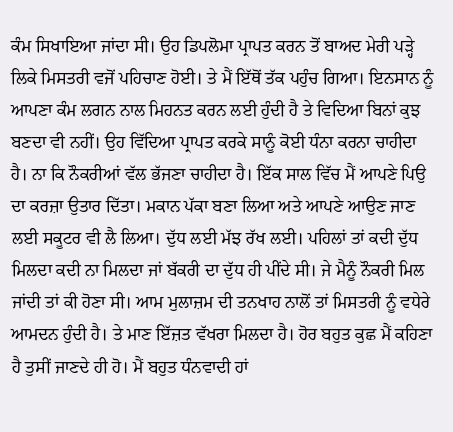ਕੰਮ ਸਿਖਾਇਆ ਜਾਂਦਾ ਸੀ। ਉਹ ਡਿਪਲੋਮਾ ਪ੍ਰਾਪਤ ਕਰਨ ਤੋਂ ਬਾਅਦ ਮੇਰੀ ਪੜ੍ਹੇ ਲਿਕੇ ਮਿਸਤਰੀ ਵਜੋਂ ਪਹਿਚਾਣ ਹੋਈ। ਤੇ ਮੈਂ ਇੱਥੋਂ ਤੱਕ ਪਹੁੰਚ ਗਿਆ। ਇਨਸਾਨ ਨੂੰ ਆਪਣਾ ਕੰਮ ਲਗਨ ਨਾਲ ਮਿਹਨਤ ਕਰਨ ਲਈ ਹੁੰਦੀ ਹੈ ਤੇ ਵਿਦਿਆ ਬਿਨਾਂ ਕੁਝ ਬਣਦਾ ਵੀ ਨਹੀਂ। ਉਹ ਵਿੱਦਿਆ ਪ੍ਰਾਪਤ ਕਰਕੇ ਸਾਨੂੰ ਕੋਈ ਧੰਨਾ ਕਰਨਾ ਚਾਹੀਦਾ ਹੈ। ਨਾ ਕਿ ਨੌਕਰੀਆਂ ਵੱਲ ਭੱਜਣਾ ਚਾਹੀਦਾ ਹੈ। ਇੱਕ ਸਾਲ ਵਿੱਚ ਮੈਂ ਆਪਣੇ ਪਿਉ ਦਾ ਕਰਜ਼ਾ ਉਤਾਰ ਦਿੱਤਾ। ਮਕਾਨ ਪੱਕਾ ਬਣਾ ਲਿਆ ਅਤੇ ਆਪਣੇ ਆਉਣ ਜਾਣ ਲਈ ਸਕੂਟਰ ਵੀ ਲੈ ਲਿਆ। ਦੁੱਧ ਲਈ ਮੱਝ ਰੱਖ ਲਈ। ਪਹਿਲਾਂ ਤਾਂ ਕਦੀ ਦੁੱਧ ਮਿਲਦਾ ਕਦੀ ਨਾ ਮਿਲਦਾ ਜਾਂ ਬੱਕਰੀ ਦਾ ਦੁੱਧ ਹੀ ਪੀਂਦੇ ਸੀ। ਜੇ ਮੈਨੂੰ ਨੌਕਰੀ ਮਿਲ ਜਾਂਦੀ ਤਾਂ ਕੀ ਹੋਣਾ ਸੀ। ਆਮ ਮੁਲਾਜ਼ਮ ਦੀ ਤਨਖਾਹ ਨਾਲੋਂ ਤਾਂ ਮਿਸਤਰੀ ਨੂੰ ਵਧੇਰੇ ਆਮਦਨ ਹੁੰਦੀ ਹੈ। ਤੇ ਮਾਣ ਇੱਜ਼ਤ ਵੱਖਰਾ ਮਿਲਦਾ ਹੈ। ਹੋਰ ਬਹੁਤ ਕੁਛ ਮੈਂ ਕਹਿਣਾ ਹੈ ਤੁਸੀਂ ਜਾਣਦੇ ਹੀ ਹੋ। ਮੈਂ ਬਹੁਤ ਧੰਨਵਾਦੀ ਹਾਂ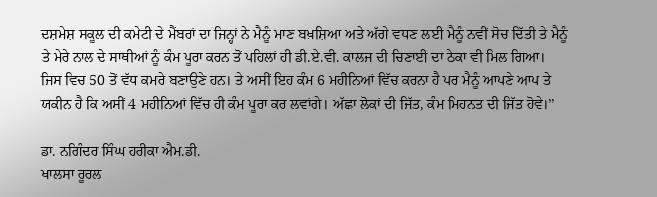ਦਸ਼ਮੇਸ਼ ਸਕੂਲ ਦੀ ਕਮੇਟੀ ਦੇ ਮੈਂਬਰਾਂ ਦਾ ਜਿਨ੍ਹਾਂ ਨੇ ਮੈਨੂੰ ਮਾਣ ਬਖ਼ਸ਼ਿਆ ਅਤੇ ਅੱਗੇ ਵਧਣ ਲਈ ਮੈਨੂੰ ਨਵੀਂ ਸੋਚ ਦਿੱਤੀ ਤੇ ਮੈਨੂੰ ਤੇ ਮੇਰੇ ਨਾਲ ਦੇ ਸਾਥੀਆਂ ਨੂੰ ਕੰਮ ਪੂਰਾ ਕਰਨ ਤੋਂ ਪਹਿਲਾਂ ਹੀ ਡੀ.ਏ.ਵੀ. ਕਾਲਜ ਦੀ ਚਿਣਾਈ ਦਾ ਠੇਕਾ ਵੀ ਮਿਲ ਗਿਆ। ਜਿਸ ਵਿਚ 50 ਤੋਂ ਵੱਧ ਕਮਰੇ ਬਣਾਉਣੇ ਹਨ। ਤੇ ਅਸੀਂ ਇਹ ਕੰਮ 6 ਮਹੀਨਿਆਂ ਵਿੱਚ ਕਰਨਾ ਹੈ ਪਰ ਮੈਨੂੰ ਆਪਣੇ ਆਪ ਤੇ ਯਕੀਨ ਹੈ ਕਿ ਅਸੀਂ 4 ਮਹੀਨਿਆਂ ਵਿੱਚ ਹੀ ਕੰਮ ਪੂਰਾ ਕਰ ਲਵਾਂਗੇ। ਅੱਛਾ ਲੋਕਾਂ ਦੀ ਜਿੱਤ, ਕੰਮ ਮਿਹਨਤ ਦੀ ਜਿੱਤ ਹੋਵੇ।’’

ਡਾ. ਨਗਿੰਦਰ ਸਿੰਘ ਹਰੀਕਾ ਐਮ.ਡੀ.
ਖਾਲਸਾ ਰੂਰਲ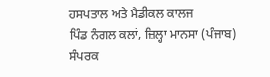ਹਸਪਤਾਲ ਅਤੇ ਮੈਡੀਕਲ ਕਾਲਜ
ਪਿੰਡ ਨੰਗਲ ਕਲਾਂ, ਜ਼ਿਲ੍ਹਾ ਮਾਨਸਾ (ਪੰਜਾਬ)
ਸੰਪਰਕ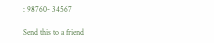: 98760- 34567

Send this to a friend